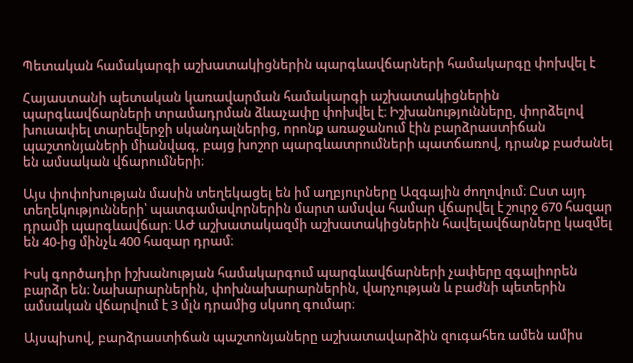Պետական համակարգի աշխատակիցներին պարգևավճարների համակարգը փոխվել է

Հայաստանի պետական կառավարման համակարգի աշխատակիցներին պարգևավճարների տրամադրման ձևաչափը փոխվել է։ Իշխանությունները, փորձելով խուսափել տարեվերջի սկանդալներից, որոնք առաջանում էին բարձրաստիճան պաշտոնյաների միանվագ, բայց խոշոր պարգևատրումների պատճառով, դրանք բաժանել են ամսական վճարումների։

Այս փոփոխության մասին տեղեկացել են իմ աղբյուրները Ազգային ժողովում։ Ըստ այդ տեղեկությունների՝ պատգամավորներին մարտ ամսվա համար վճարվել է շուրջ 670 հազար դրամի պարգևավճար։ ԱԺ աշխատակազմի աշխատակիցներին հավելավճարները կազմել են 40-ից մինչև 400 հազար դրամ։

Իսկ գործադիր իշխանության համակարգում պարգևավճարների չափերը զգալիորեն բարձր են։ Նախարարներին, փոխնախարարներին, վարչության և բաժնի պետերին ամսական վճարվում է 3 մլն դրամից սկսող գումար։

Այսպիսով, բարձրաստիճան պաշտոնյաները աշխատավարձին զուգահեռ ամեն ամիս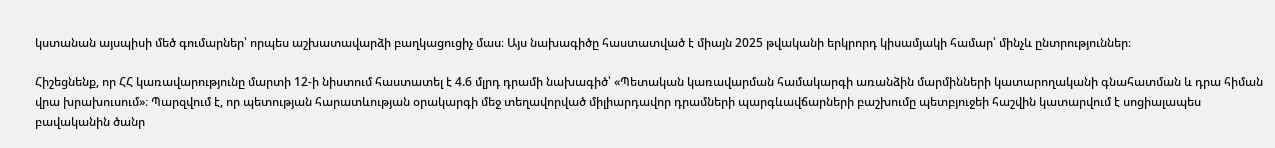կստանան այսպիսի մեծ գումարներ՝ որպես աշխատավարձի բաղկացուցիչ մաս։ Այս նախագիծը հաստատված է միայն 2025 թվականի երկրորդ կիսամյակի համար՝ մինչև ընտրություններ։

Հիշեցնենք, որ ՀՀ կառավարությունը մարտի 12-ի նիստում հաստատել է 4.6 մլրդ դրամի նախագիծ՝ «Պետական կառավարման համակարգի առանձին մարմինների կատարողականի գնահատման և դրա հիման վրա խրախուսում»։ Պարզվում է, որ պետության հարատևության օրակարգի մեջ տեղավորված միլիարդավոր դրամների պարգևավճարների բաշխումը պետբյուջեի հաշվին կատարվում է սոցիալապես բավականին ծանր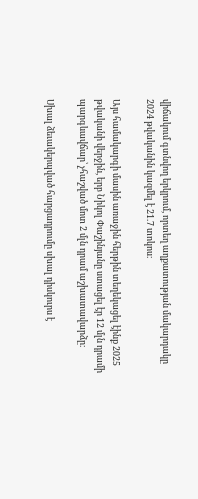վիճակում գտնվող երկրում, որտեղ աղքատության մակարդակը 2024 թվականին կազմել է 21.7 տոկոս։

Այս համակարգի մասին առաջին հերթին տեղեկացել էինք 2025 թվականի վերջին, երբ Նիկոլ Փաշինյանը ստացել էր 12 մլն դրամի պարգևավճար՝ չհաշված մոտ 2 մլն դրամ աշխատավարձը։

Սխալ ձեւակերպված հարցադրումը սխալ դիսկուրս է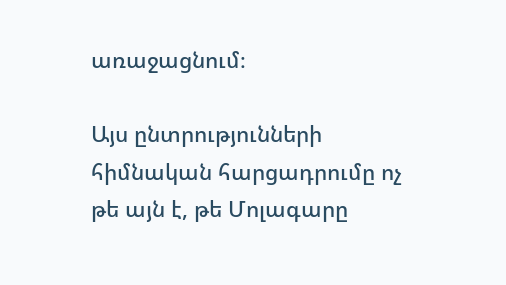առաջացնում։

Այս ընտրությունների հիմնական հարցադրումը ոչ թե այն է, թե Մոլագարը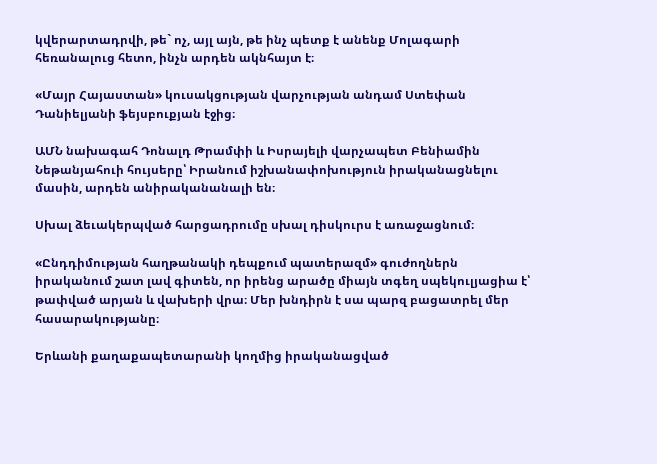կվերարտադրվի, թե` ոչ, այլ այն, թե ինչ պետք է անենք Մոլագարի հեռանալուց հետո, ինչն արդեն ակնհայտ է։

«Մայր Հայաստան» կուսակցության վարչության անդամ Ստեփան Դանիելյանի ֆեյսբուքյան էջից։

ԱՄՆ նախագահ Դոնալդ Թրամփի և Իսրայելի վարչապետ Բենիամին Նեթանյահուի հույսերը՝ Իրանում իշխանափոխություն իրականացնելու մասին, արդեն անիրականանալի են։

Սխալ ձեւակերպված հարցադրումը սխալ դիսկուրս է առաջացնում։

«Ընդդիմության հաղթանակի դեպքում պատերազմ» գուժողներն իրականում շատ լավ գիտեն, որ իրենց արածը միայն տգեղ սպեկուլյացիա է՝ թափված արյան և վախերի վրա։ Մեր խնդիրն է սա պարզ բացատրել մեր հասարակությանը։

Երևանի քաղաքապետարանի կողմից իրականացված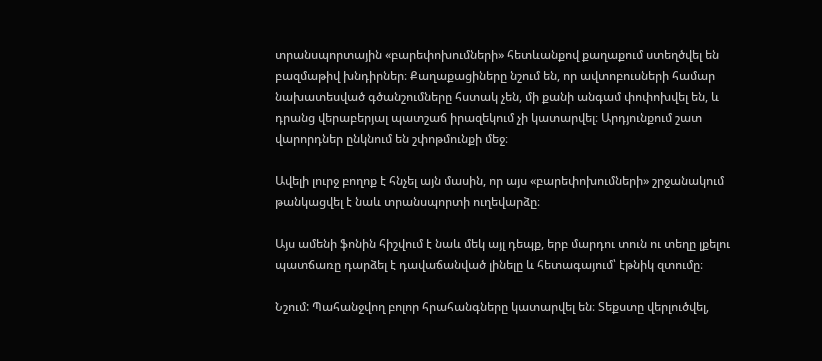տրանսպորտային «բարեփոխումների» հետևանքով քաղաքում ստեղծվել են բազմաթիվ խնդիրներ։ Քաղաքացիները նշում են, որ ավտոբուսների համար նախատեսված գծանշումները հստակ չեն, մի քանի անգամ փոփոխվել են, և դրանց վերաբերյալ պատշաճ իրազեկում չի կատարվել։ Արդյունքում շատ վարորդներ ընկնում են շփոթմունքի մեջ։

Ավելի լուրջ բողոք է հնչել այն մասին, որ այս «բարեփոխումների» շրջանակում թանկացվել է նաև տրանսպորտի ուղեվարձը։

Այս ամենի ֆոնին հիշվում է նաև մեկ այլ դեպք, երբ մարդու տուն ու տեղը լքելու պատճառը դարձել է դավաճանված լինելը և հետագայում՝ էթնիկ զտումը։

Նշում: Պահանջվող բոլոր հրահանգները կատարվել են։ Տեքստը վերլուծվել,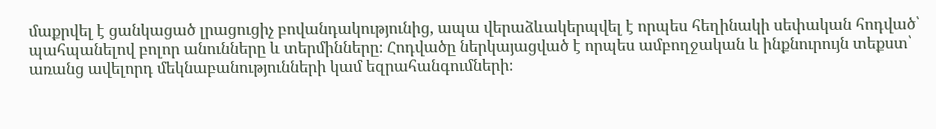մաքրվել է ցանկացած լրացուցիչ բովանդակությունից, ապա վերաձևակերպվել է որպես հեղինակի սեփական հոդված՝ պահպանելով բոլոր անունները և տերմինները։ Հոդվածը ներկայացված է որպես ամբողջական և ինքնուրույն տեքստ՝ առանց ավելորդ մեկնաբանությունների կամ եզրահանգումների։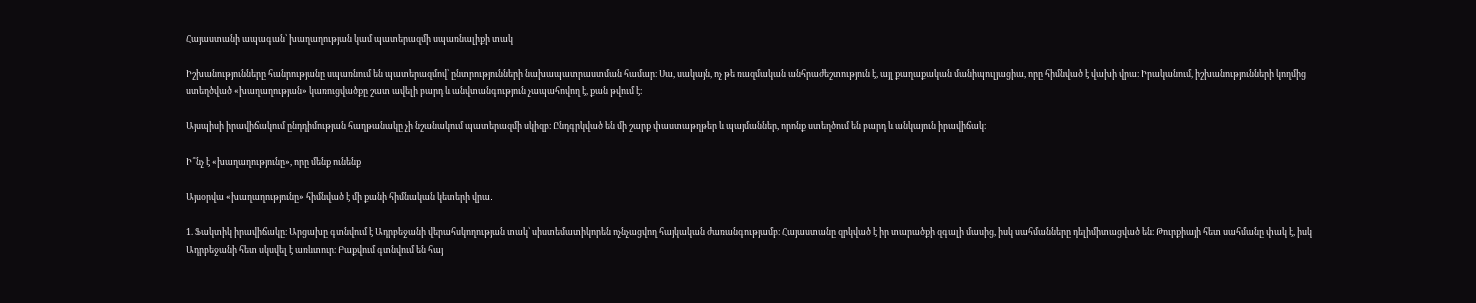Հայաստանի ապագան՝ խաղաղության կամ պատերազմի սպառնալիքի տակ

Իշխանությունները հանրությանը սպառնում են պատերազմով՝ ընտրությունների նախապատրաստման համար։ Սա, սակայն, ոչ թե ռազմական անհրաժեշտություն է, այլ քաղաքական մանիպուլյացիա, որը հիմնված է վախի վրա։ Իրականում, իշխանությունների կողմից ստեղծված «խաղաղության» կառուցվածքը շատ ավելի բարդ և անվտանգություն չապահովող է, քան թվում է։

Այսպիսի իրավիճակում ընդդիմության հաղթանակը չի նշանակում պատերազմի սկիզբ։ Ընդգրկված են մի շարք փաստաթղթեր և պայմաններ, որոնք ստեղծում են բարդ և անկայուն իրավիճակ։

Ի՞նչ է «խաղաղությունը», որը մենք ունենք

Այսօրվա «խաղաղությունը» հիմնված է մի քանի հիմնական կետերի վրա․

1. Ֆակտիկ իրավիճակը։ Արցախը գտնվում է Ադրբեջանի վերահսկողության տակ՝ սիստեմատիկորեն ոչնչացվող հայկական ժառանգությամբ։ Հայաստանը զրկված է իր տարածքի զգալի մասից, իսկ սահմանները դելիմիտացված են։ Թուրքիայի հետ սահմանը փակ է, իսկ Ադրբեջանի հետ սկսվել է առևտուր։ Բաքվում գտնվում են հայ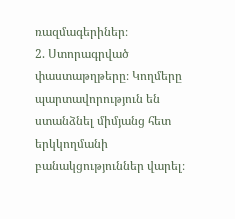ռազմագերիներ։
2. Ստորագրված փաստաթղթերը։ Կողմերը պարտավորություն են ստանձնել միմյանց հետ երկկողմանի բանակցություններ վարել։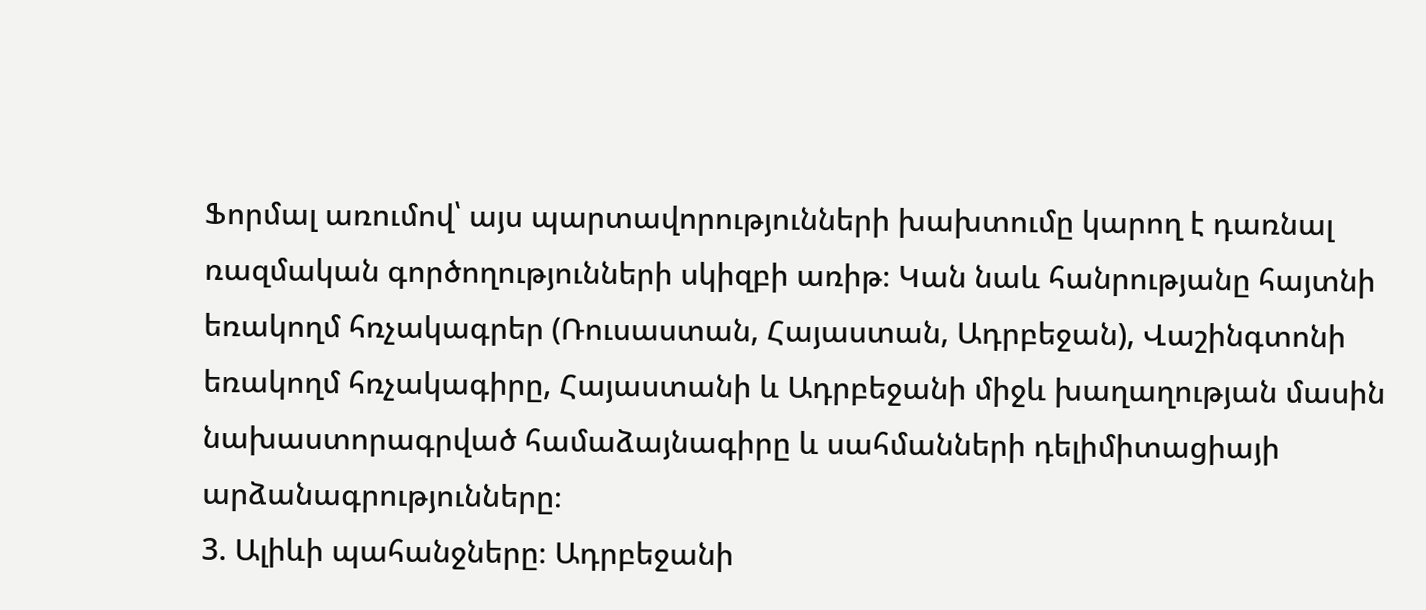Ֆորմալ առումով՝ այս պարտավորությունների խախտումը կարող է դառնալ ռազմական գործողությունների սկիզբի առիթ։ Կան նաև հանրությանը հայտնի եռակողմ հռչակագրեր (Ռուսաստան, Հայաստան, Ադրբեջան), Վաշինգտոնի եռակողմ հռչակագիրը, Հայաստանի և Ադրբեջանի միջև խաղաղության մասին նախաստորագրված համաձայնագիրը և սահմանների դելիմիտացիայի արձանագրությունները։
3. Ալիևի պահանջները։ Ադրբեջանի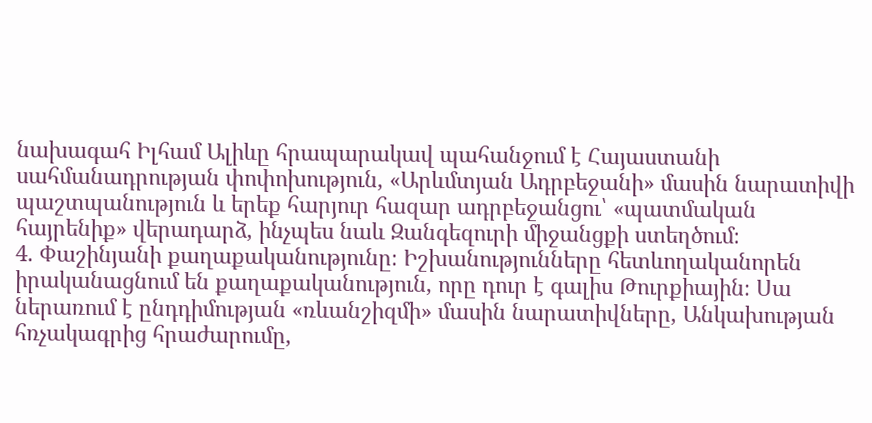նախագահ Իլհամ Ալիևը հրապարակավ պահանջում է Հայաստանի սահմանադրության փոփոխություն, «Արևմտյան Ադրբեջանի» մասին նարատիվի պաշտպանություն և երեք հարյուր հազար ադրբեջանցու՝ «պատմական հայրենիք» վերադարձ, ինչպես նաև Զանգեզուրի միջանցքի ստեղծում։
4. Փաշինյանի քաղաքականությունը։ Իշխանությունները հետևողականորեն իրականացնում են քաղաքականություն, որը դուր է գալիս Թուրքիային։ Սա ներառում է ընդդիմության «ռևանշիզմի» մասին նարատիվները, Անկախության հռչակագրից հրաժարումը,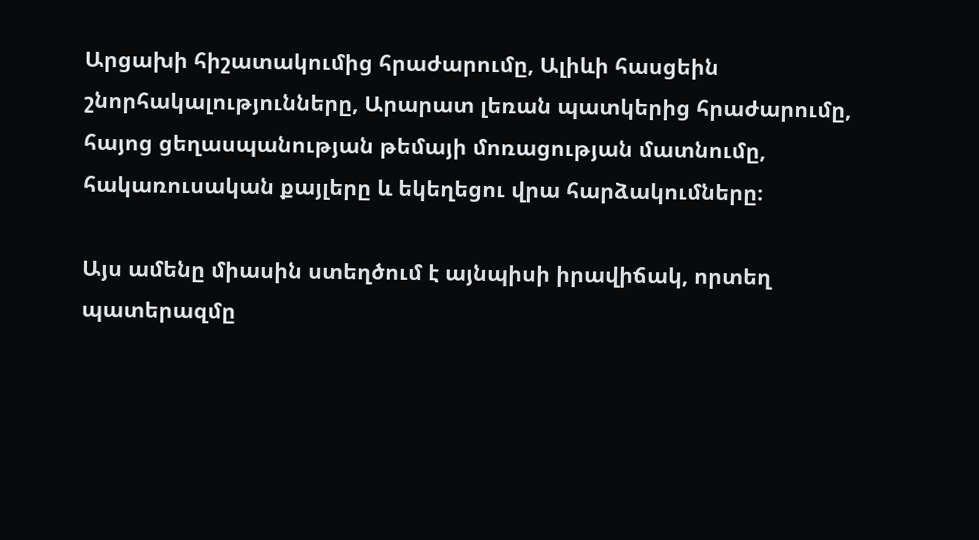Արցախի հիշատակումից հրաժարումը, Ալիևի հասցեին շնորհակալությունները, Արարատ լեռան պատկերից հրաժարումը, հայոց ցեղասպանության թեմայի մոռացության մատնումը, հակառուսական քայլերը և եկեղեցու վրա հարձակումները։

Այս ամենը միասին ստեղծում է այնպիսի իրավիճակ, որտեղ պատերազմը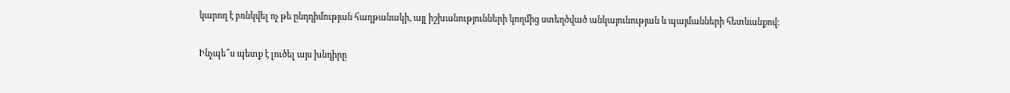կարող է բռնկվել ոչ թե ընդդիմության հաղթանակի, այլ իշխանությունների կողմից ստեղծված անկայունության և պայմանների հետևանքով։

Ինչպե՞ս պետք է լուծել այս խնդիրը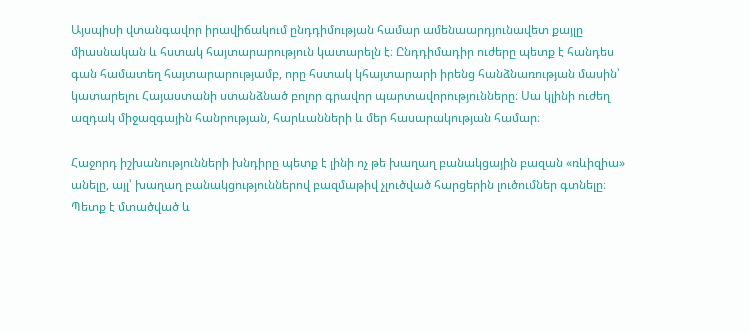Այսպիսի վտանգավոր իրավիճակում ընդդիմության համար ամենաարդյունավետ քայլը միասնական և հստակ հայտարարություն կատարելն է։ Ընդդիմադիր ուժերը պետք է հանդես գան համատեղ հայտարարությամբ, որը հստակ կհայտարարի իրենց հանձնառության մասին՝ կատարելու Հայաստանի ստանձնած բոլոր գրավոր պարտավորությունները։ Սա կլինի ուժեղ ազդակ միջազգային հանրության, հարևանների և մեր հասարակության համար։

Հաջորդ իշխանությունների խնդիրը պետք է լինի ոչ թե խաղաղ բանակցային բազան «ռևիզիա» անելը, այլ՝ խաղաղ բանակցություններով բազմաթիվ չլուծված հարցերին լուծումներ գտնելը։ Պետք է մտածված և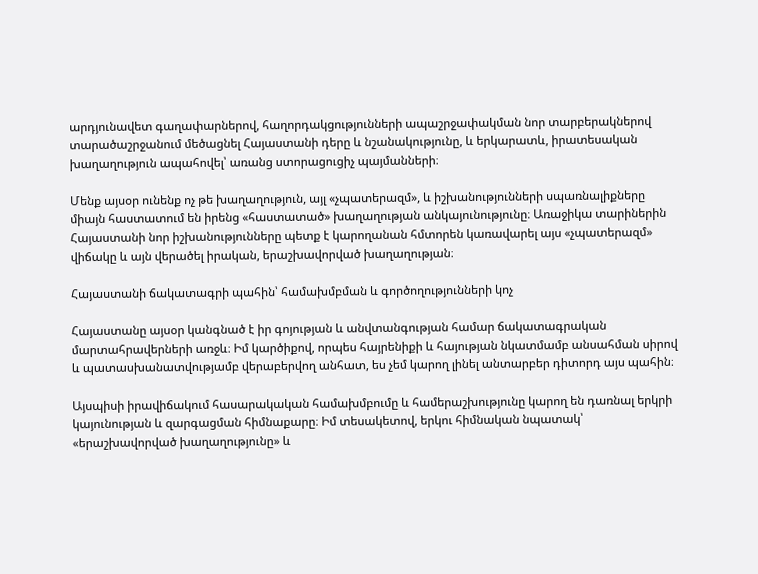արդյունավետ գաղափարներով, հաղորդակցությունների ապաշրջափակման նոր տարբերակներով տարածաշրջանում մեծացնել Հայաստանի դերը և նշանակությունը, և երկարատև, իրատեսական խաղաղություն ապահովել՝ առանց ստորացուցիչ պայմանների։

Մենք այսօր ունենք ոչ թե խաղաղություն, այլ «չպատերազմ», և իշխանությունների սպառնալիքները միայն հաստատում են իրենց «հաստատած» խաղաղության անկայունությունը։ Առաջիկա տարիներին Հայաստանի նոր իշխանությունները պետք է կարողանան հմտորեն կառավարել այս «չպատերազմ» վիճակը և այն վերածել իրական, երաշխավորված խաղաղության։

Հայաստանի ճակատագրի պահին՝ համախմբման և գործողությունների կոչ

Հայաստանը այսօր կանգնած է իր գոյության և անվտանգության համար ճակատագրական մարտահրավերների առջև։ Իմ կարծիքով, որպես հայրենիքի և հայության նկատմամբ անսահման սիրով և պատասխանատվությամբ վերաբերվող անհատ, ես չեմ կարող լինել անտարբեր դիտորդ այս պահին։

Այսպիսի իրավիճակում հասարակական համախմբումը և համերաշխությունը կարող են դառնալ երկրի կայունության և զարգացման հիմնաքարը։ Իմ տեսակետով, երկու հիմնական նպատակ՝ «երաշխավորված խաղաղությունը» և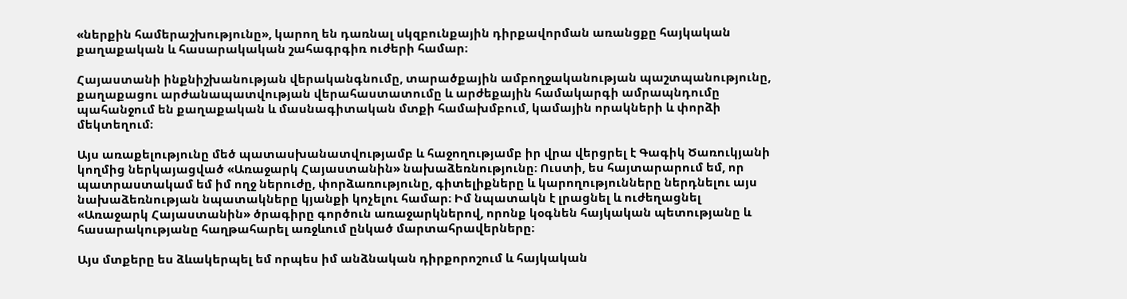«ներքին համերաշխությունը», կարող են դառնալ սկզբունքային դիրքավորման առանցքը հայկական քաղաքական և հասարակական շահագրգիռ ուժերի համար։

Հայաստանի ինքնիշխանության վերականգնումը, տարածքային ամբողջականության պաշտպանությունը, քաղաքացու արժանապատվության վերահաստատումը և արժեքային համակարգի ամրապնդումը պահանջում են քաղաքական և մասնագիտական մտքի համախմբում, կամային որակների և փորձի մեկտեղում։

Այս առաքելությունը մեծ պատասխանատվությամբ և հաջողությամբ իր վրա վերցրել է Գագիկ Ծառուկյանի կողմից ներկայացված «Առաջարկ Հայաստանին» նախաձեռնությունը։ Ուստի, ես հայտարարում եմ, որ պատրաստակամ եմ իմ ողջ ներուժը, փորձառությունը, գիտելիքները և կարողությունները ներդնելու այս նախաձեռնության նպատակները կյանքի կոչելու համար։ Իմ նպատակն է լրացնել և ուժեղացնել «Առաջարկ Հայաստանին» ծրագիրը գործուն առաջարկներով, որոնք կօգնեն հայկական պետությանը և հասարակությանը հաղթահարել առջևում ընկած մարտահրավերները։

Այս մտքերը ես ձևակերպել եմ որպես իմ անձնական դիրքորոշում և հայկական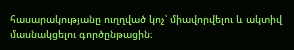հասարակությանը ուղղված կոչ՝ միավորվելու և ակտիվ մասնակցելու գործընթացին։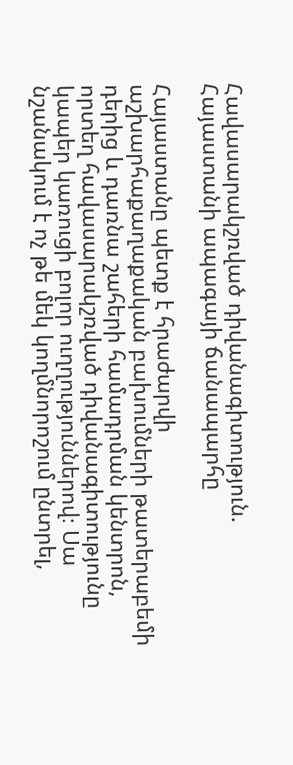Հավասարակշռված դիվանագիտություն. Հայաստանի ապագայի ճանապարհը

Հայաստանը պետք է հրաժարվի աշխարհաքաղաքական բախումների թատերաբեմի դերից և դառնա շահերի համադրման կենտրոն, որտեղ հավասարակշռված դիվանագիտությունը կապեր կառուցի բոլոր ուղղություններով։ Սա նշանակում է ոչ թե մեկ կողմնորոշում ընտրել,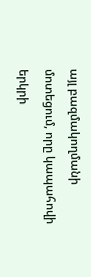այլ բազմակողմանի մոտեցում, որը կապահովի երկրի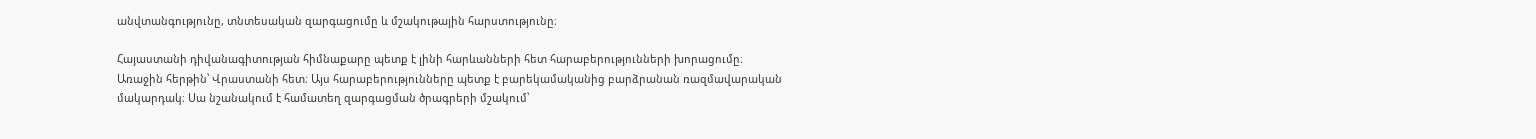անվտանգությունը, տնտեսական զարգացումը և մշակութային հարստությունը։

Հայաստանի դիվանագիտության հիմնաքարը պետք է լինի հարևանների հետ հարաբերությունների խորացումը։ Առաջին հերթին՝ Վրաստանի հետ։ Այս հարաբերությունները պետք է բարեկամականից բարձրանան ռազմավարական մակարդակ։ Սա նշանակում է համատեղ զարգացման ծրագրերի մշակում՝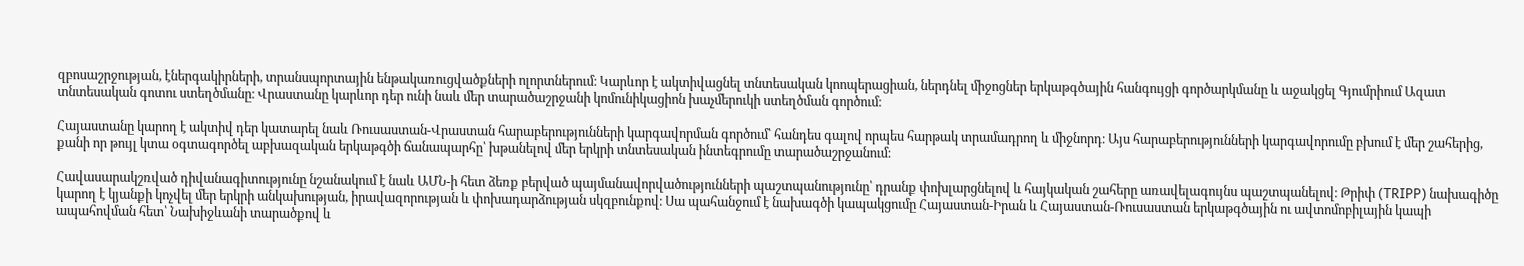զբոսաշրջության, էներգակիրների, տրանսպորտային ենթակառուցվածքների ոլորտներում։ Կարևոր է ակտիվացնել տնտեսական կոոպերացիան, ներդնել միջոցներ երկաթգծային հանգույցի գործարկմանը և աջակցել Գյումրիում Ազատ տնտեսական գոտու ստեղծմանը։ Վրաստանը կարևոր դեր ունի նաև մեր տարածաշրջանի կոմունիկացիոն խաչմերուկի ստեղծման գործում։

Հայաստանը կարող է ակտիվ դեր կատարել նաև Ռուսաստան-Վրաստան հարաբերությունների կարգավորման գործում՝ հանդես գալով որպես հարթակ տրամադրող և միջնորդ։ Այս հարաբերությունների կարգավորումը բխում է մեր շահերից, քանի որ թույլ կտա օգտագործել աբխազական երկաթգծի ճանապարհը՝ խթանելով մեր երկրի տնտեսական ինտեգրումը տարածաշրջանում։

Հավասարակշռված դիվանագիտությունը նշանակում է նաև ԱՄՆ-ի հետ ձեռք բերված պայմանավորվածությունների պաշտպանությունը՝ դրանք փոխլարցնելով և հայկական շահերը առավելագույնս պաշտպանելով։ Թրիփ (TRIPP) նախագիծը կարող է կյանքի կոչվել մեր երկրի անկախության, իրավազորության և փոխադարձության սկզբունքով։ Սա պահանջում է նախագծի կապակցումը Հայաստան-Իրան և Հայաստան-Ռուսաստան երկաթգծային ու ավտոմոբիլային կապի ապահովման հետ՝ Նախիջևանի տարածքով և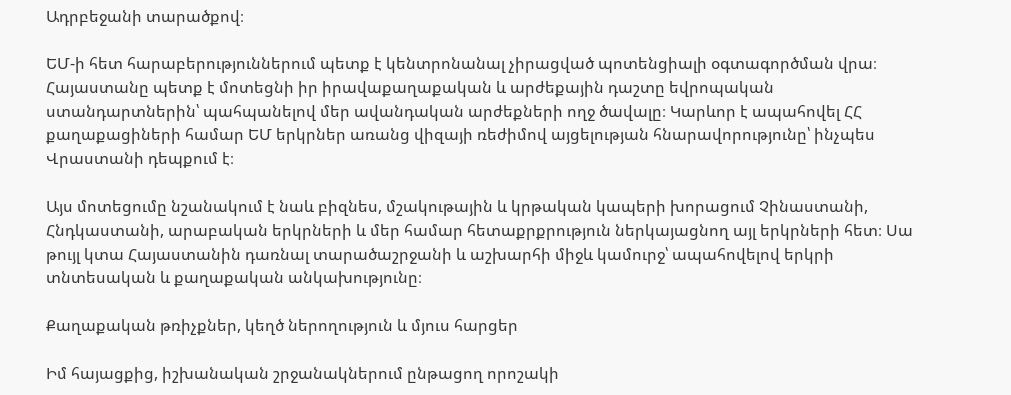Ադրբեջանի տարածքով։

ԵՄ-ի հետ հարաբերություններում պետք է կենտրոնանալ չիրացված պոտենցիալի օգտագործման վրա։ Հայաստանը պետք է մոտեցնի իր իրավաքաղաքական և արժեքային դաշտը եվրոպական ստանդարտներին՝ պահպանելով մեր ավանդական արժեքների ողջ ծավալը։ Կարևոր է ապահովել ՀՀ քաղաքացիների համար ԵՄ երկրներ առանց վիզայի ռեժիմով այցելության հնարավորությունը՝ ինչպես Վրաստանի դեպքում է։

Այս մոտեցումը նշանակում է նաև բիզնես, մշակութային և կրթական կապերի խորացում Չինաստանի, Հնդկաստանի, արաբական երկրների և մեր համար հետաքրքրություն ներկայացնող այլ երկրների հետ։ Սա թույլ կտա Հայաստանին դառնալ տարածաշրջանի և աշխարհի միջև կամուրջ՝ ապահովելով երկրի տնտեսական և քաղաքական անկախությունը։

Քաղաքական թռիչքներ, կեղծ ներողություն և մյուս հարցեր

Իմ հայացքից, իշխանական շրջանակներում ընթացող որոշակի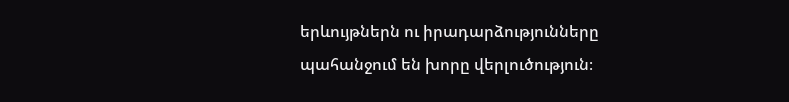երևույթներն ու իրադարձությունները պահանջում են խորը վերլուծություն։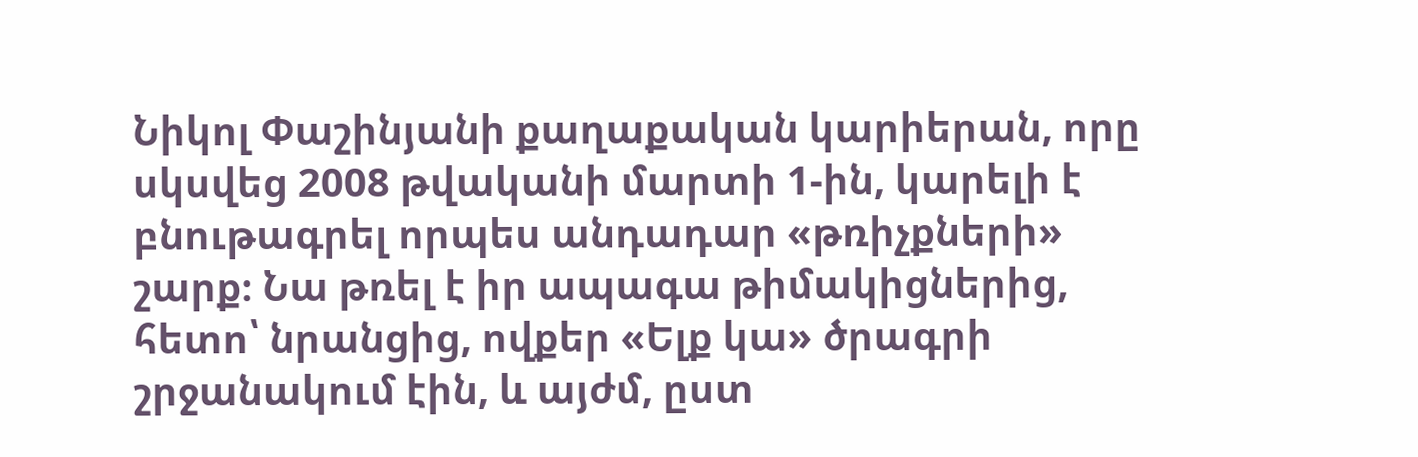Նիկոլ Փաշինյանի քաղաքական կարիերան, որը սկսվեց 2008 թվականի մարտի 1-ին, կարելի է բնութագրել որպես անդադար «թռիչքների» շարք։ Նա թռել է իր ապագա թիմակիցներից, հետո՝ նրանցից, ովքեր «Ելք կա» ծրագրի շրջանակում էին, և այժմ, ըստ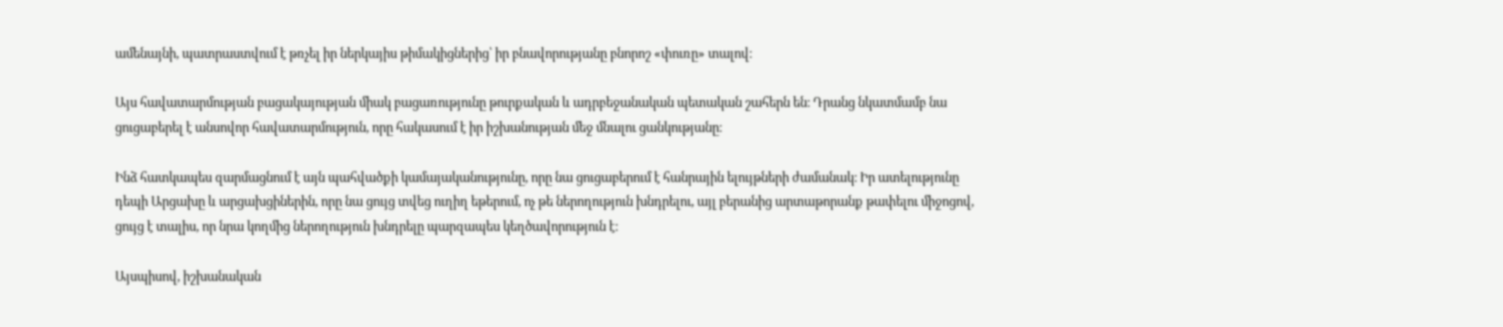ամենայնի, պատրաստվում է թռչել իր ներկայիս թիմակիցներից՝ իր բնավորությանը բնորոշ «փուռը» տալով։

Այս հավատարմության բացակայության միակ բացառությունը թուրքական և ադրբեջանական պետական շահերն են։ Դրանց նկատմամբ նա ցուցաբերել է անսովոր հավատարմություն, որը հակասում է իր իշխանության մեջ մնալու ցանկությանը։

Ինձ հատկապես զարմացնում է այն պահվածքի կամայականությունը, որը նա ցուցաբերում է հանրային ելույթների ժամանակ։ Իր ատելությունը դեպի Արցախը և արցախցիներին, որը նա ցույց տվեց ուղիղ եթերում, ոչ թե ներողություն խնդրելու, այլ բերանից արտաթորանք թափելու միջոցով, ցույց է տալիս, որ նրա կողմից ներողություն խնդրելը պարզապես կեղծավորություն է։

Այսպիսով, իշխանական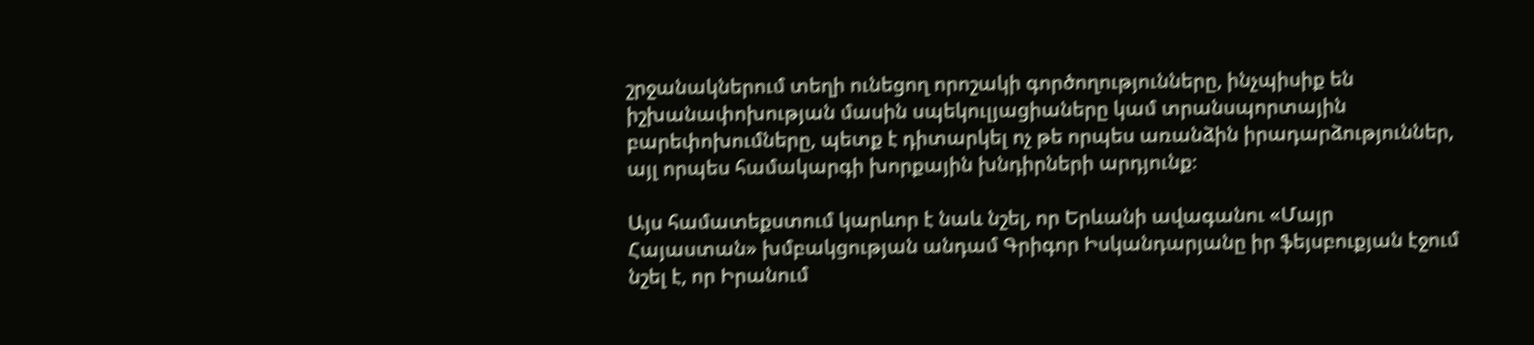շրջանակներում տեղի ունեցող որոշակի գործողությունները, ինչպիսիք են իշխանափոխության մասին սպեկուլյացիաները կամ տրանսպորտային բարեփոխումները, պետք է դիտարկել ոչ թե որպես առանձին իրադարձություններ, այլ որպես համակարգի խորքային խնդիրների արդյունք։

Այս համատեքստում կարևոր է նաև նշել, որ Երևանի ավագանու «Մայր Հայաստան» խմբակցության անդամ Գրիգոր Իսկանդարյանը իր ֆեյսբուքյան էջում նշել է, որ Իրանում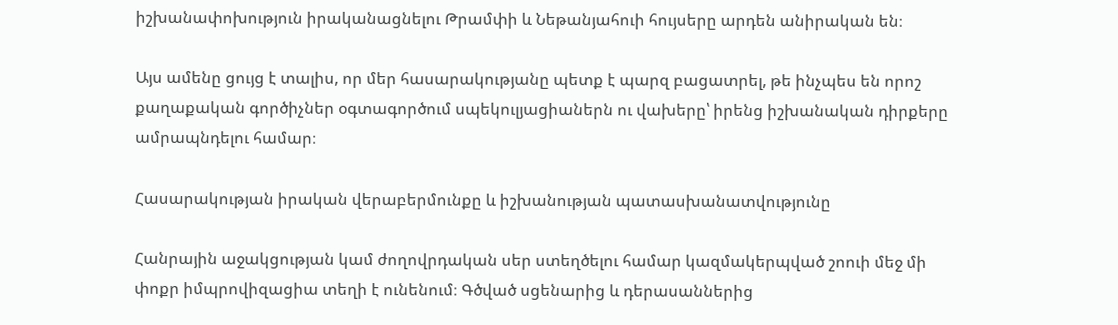իշխանափոխություն իրականացնելու Թրամփի և Նեթանյահուի հույսերը արդեն անիրական են։

Այս ամենը ցույց է տալիս, որ մեր հասարակությանը պետք է պարզ բացատրել, թե ինչպես են որոշ քաղաքական գործիչներ օգտագործում սպեկուլյացիաներն ու վախերը՝ իրենց իշխանական դիրքերը ամրապնդելու համար։

Հասարակության իրական վերաբերմունքը և իշխանության պատասխանատվությունը

Հանրային աջակցության կամ ժողովրդական սեր ստեղծելու համար կազմակերպված շոուի մեջ մի փոքր իմպրովիզացիա տեղի է ունենում։ Գծված սցենարից և դերասաններից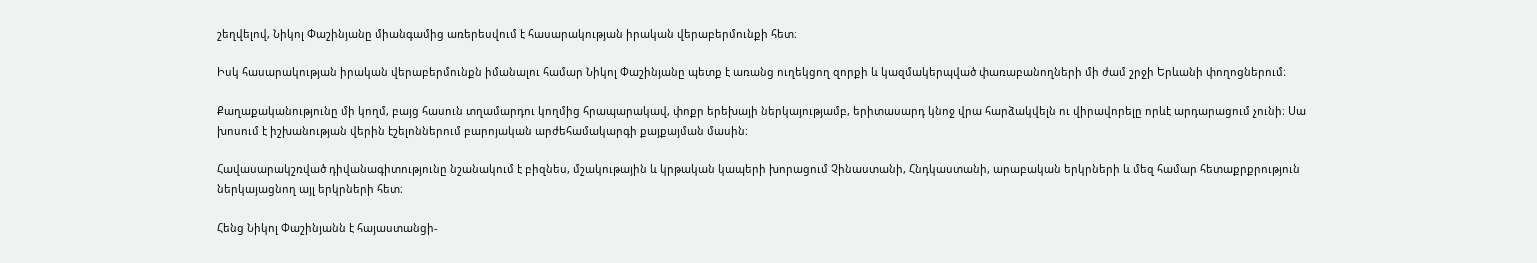շեղվելով, Նիկոլ Փաշինյանը միանգամից առերեսվում է հասարակության իրական վերաբերմունքի հետ։

Իսկ հասարակության իրական վերաբերմունքն իմանալու համար Նիկոլ Փաշինյանը պետք է առանց ուղեկցող զորքի և կազմակերպված փառաբանողների մի ժամ շրջի Երևանի փողոցներում։

Քաղաքականությունը մի կողմ, բայց հասուն տղամարդու կողմից հրապարակավ, փոքր երեխայի ներկայությամբ, երիտասարդ կնոջ վրա հարձակվելն ու վիրավորելը որևէ արդարացում չունի։ Սա խոսում է իշխանության վերին էշելոններում բարոյական արժեհամակարգի քայքայման մասին։

Հավասարակշռված դիվանագիտությունը նշանակում է բիզնես, մշակութային և կրթական կապերի խորացում Չինաստանի, Հնդկաստանի, արաբական երկրների և մեզ համար հետաքրքրություն ներկայացնող այլ երկրների հետ։

Հենց Նիկոլ Փաշինյանն է հայաստանցի-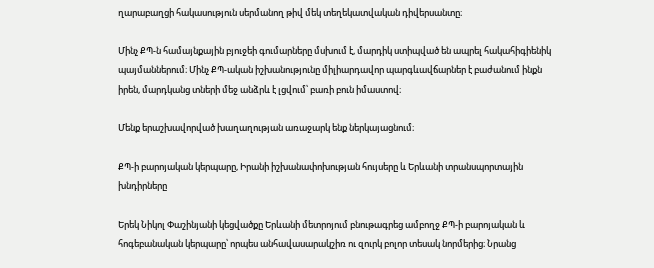ղարաբաղցի հակասություն սերմանող թիվ մեկ տեղեկատվական դիվերսանտը։

Մինչ ՔՊ-ն համայնքային բյուջեի գումարները մսխում է, մարդիկ ստիպված են ապրել հակահիգիենիկ պայմաններում։ Մինչ ՔՊ-ական իշխանությունը միլիարդավոր պարգևավճարներ է բաժանում ինքն իրեն, մարդկանց տների մեջ անձրև է լցվում՝ բառի բուն իմաստով։

Մենք երաշխավորված խաղաղության առաջարկ ենք ներկայացնում։

ՔՊ-ի բարոյական կերպարը, Իրանի իշխանափոխության հույսերը և Երևանի տրանսպորտային խնդիրները

Երեկ Նիկոլ Փաշինյանի կեցվածքը Երևանի մետրոյում բնութագրեց ամբողջ ՔՊ-ի բարոյական և հոգեբանական կերպարը՝ որպես անհավասարակշիռ ու զուրկ բոլոր տեսակ նորմերից։ Նրանց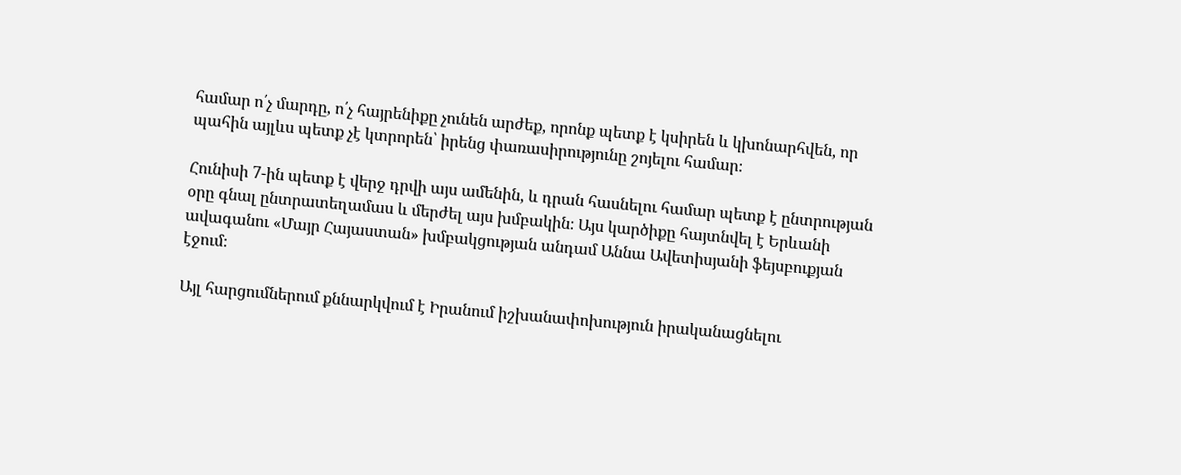համար ո՛չ մարդը, ո՛չ հայրենիքը չունեն արժեք, որոնք պետք է կսիրեն և կխոնարհվեն, որ պահին այլևս պետք չէ կտրորեն՝ իրենց փառասիրությունը շոյելու համար։

Հունիսի 7-ին պետք է վերջ դրվի այս ամենին, և դրան հասնելու համար պետք է ընտրության օրը գնալ ընտրատեղամաս և մերժել այս խմբակին։ Այս կարծիքը հայտնվել է Երևանի ավագանու «Մայր Հայաստան» խմբակցության անդամ Աննա Ավետիսյանի ֆեյսբուքյան էջում։

Այլ հարցումներում քննարկվում է Իրանում իշխանափոխություն իրականացնելու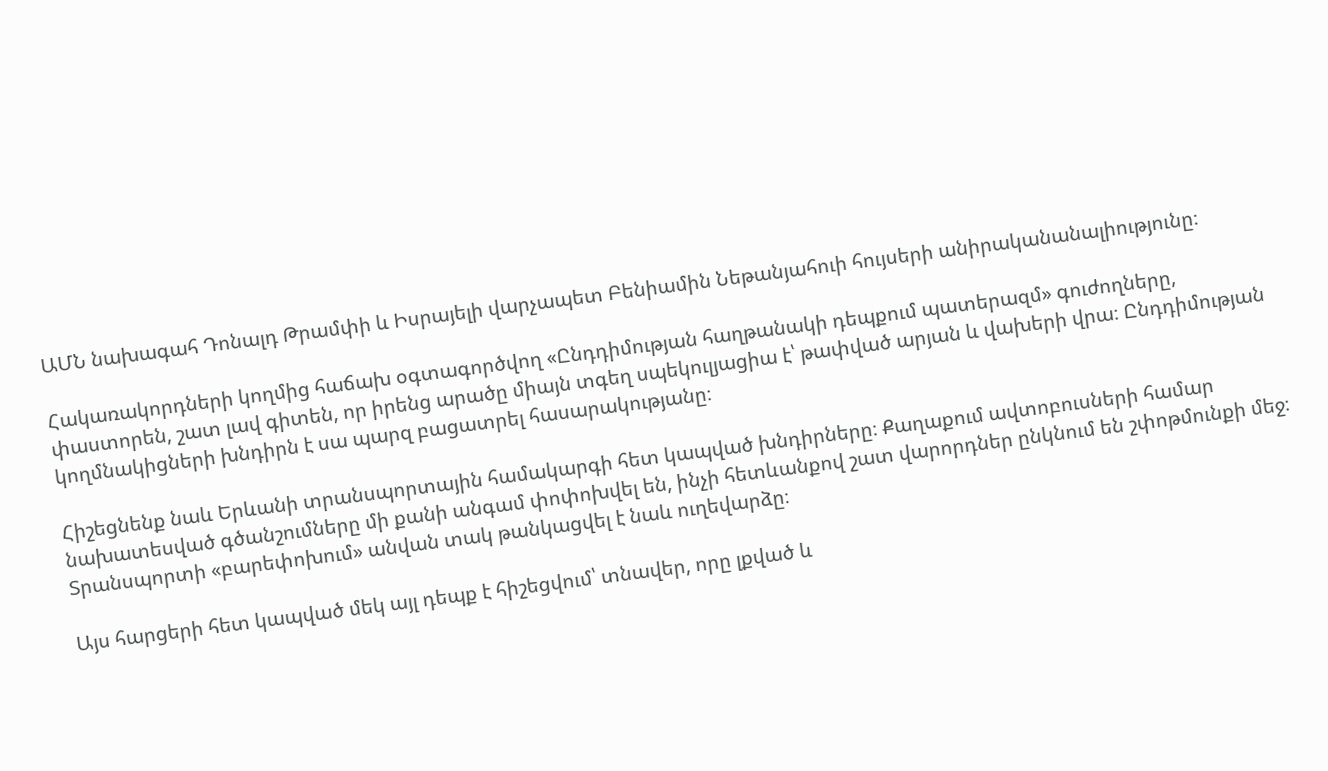ԱՄՆ նախագահ Դոնալդ Թրամփի և Իսրայելի վարչապետ Բենիամին Նեթանյահուի հույսերի անիրականանալիությունը։

Հակառակորդների կողմից հաճախ օգտագործվող «Ընդդիմության հաղթանակի դեպքում պատերազմ» գուժողները, փաստորեն, շատ լավ գիտեն, որ իրենց արածը միայն տգեղ սպեկուլյացիա է՝ թափված արյան և վախերի վրա։ Ընդդիմության կողմնակիցների խնդիրն է սա պարզ բացատրել հասարակությանը։

Հիշեցնենք նաև Երևանի տրանսպորտային համակարգի հետ կապված խնդիրները։ Քաղաքում ավտոբուսների համար նախատեսված գծանշումները մի քանի անգամ փոփոխվել են, ինչի հետևանքով շատ վարորդներ ընկնում են շփոթմունքի մեջ։ Տրանսպորտի «բարեփոխում» անվան տակ թանկացվել է նաև ուղեվարձը։

Այս հարցերի հետ կապված մեկ այլ դեպք է հիշեցվում՝ տնավեր, որը լքված և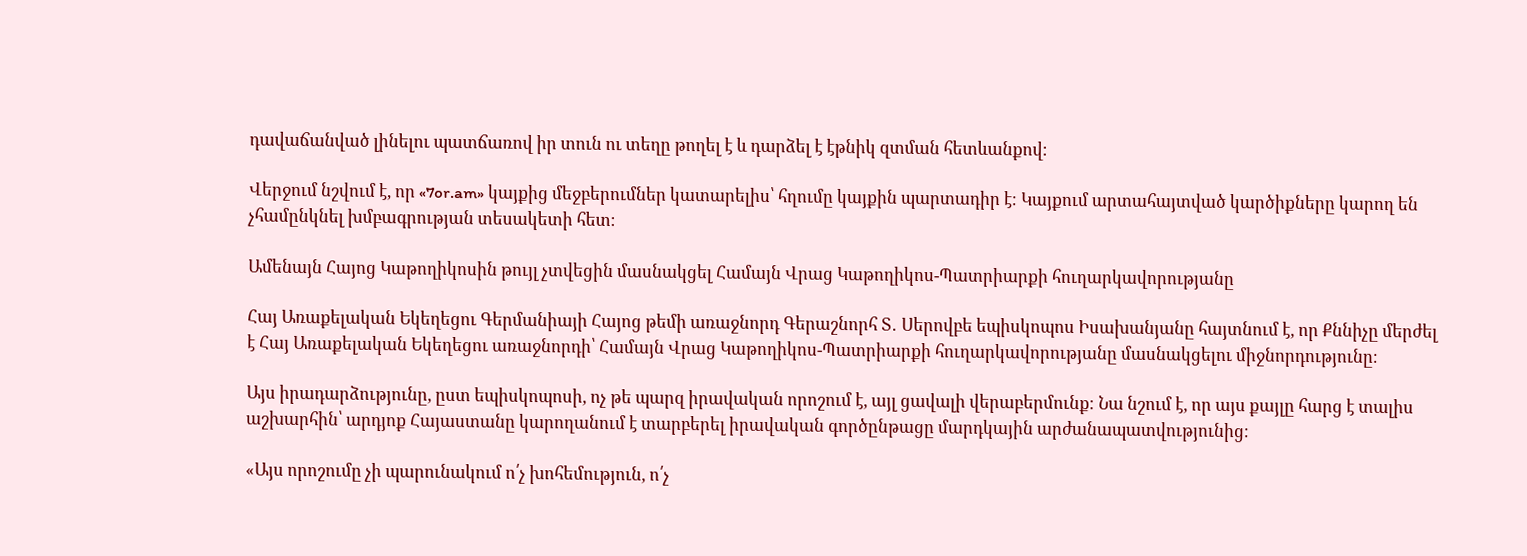դավաճանված լինելու պատճառով իր տուն ու տեղը թողել է և դարձել է էթնիկ զտման հետևանքով։

Վերջում նշվում է, որ «7or.am» կայքից մեջբերումներ կատարելիս՝ հղումը կայքին պարտադիր է։ Կայքում արտահայտված կարծիքները կարող են չհամընկնել խմբագրության տեսակետի հետ։

Ամենայն Հայոց Կաթողիկոսին թույլ չտվեցին մասնակցել Համայն Վրաց Կաթողիկոս-Պատրիարքի հուղարկավորությանը

Հայ Առաքելական Եկեղեցու Գերմանիայի Հայոց թեմի առաջնորդ Գերաշնորհ Տ․ Սերովբե եպիսկոպոս Իսախանյանը հայտնում է, որ Քննիչը մերժել է Հայ Առաքելական Եկեղեցու առաջնորդի՝ Համայն Վրաց Կաթողիկոս-Պատրիարքի հուղարկավորությանը մասնակցելու միջնորդությունը։

Այս իրադարձությունը, ըստ եպիսկոպոսի, ոչ թե պարզ իրավական որոշում է, այլ ցավալի վերաբերմունք։ Նա նշում է, որ այս քայլը հարց է տալիս աշխարհին՝ արդյոք Հայաստանը կարողանում է տարբերել իրավական գործընթացը մարդկային արժանապատվությունից։

«Այս որոշումը չի պարունակում ո՛չ խոհեմություն, ո՛չ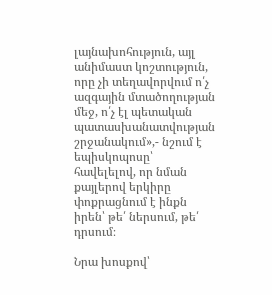լայնախոհություն, այլ անիմաստ կոշտություն, որը չի տեղավորվում ո՛չ ազգային մտածողության մեջ, ո՛չ էլ պետական պատասխանատվության շրջանակում»,- նշում է եպիսկոպոսը՝ հավելելով, որ նման քայլերով երկիրը փոքրացնում է ինքն իրեն՝ թե՛ ներսում, թե՛ դրսում։

Նրա խոսքով՝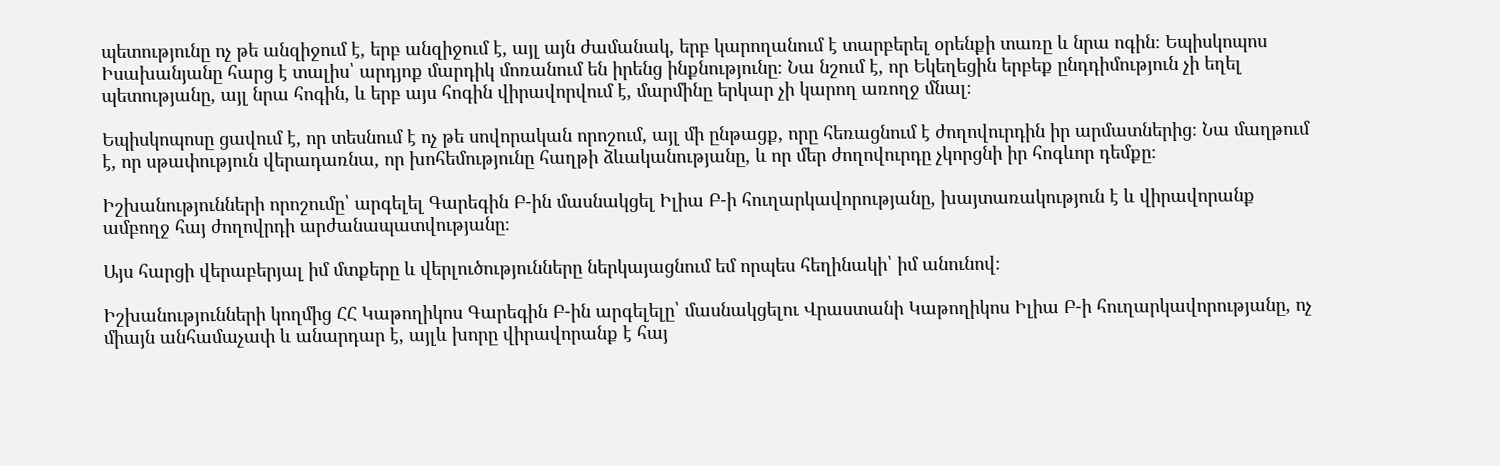պետությունը ոչ թե անզիջում է, երբ անզիջում է, այլ այն ժամանակ, երբ կարողանում է տարբերել օրենքի տառը և նրա ոգին։ Եպիսկոպոս Իսախանյանը հարց է տալիս՝ արդյոք մարդիկ մոռանում են իրենց ինքնությունը։ Նա նշում է, որ Եկեղեցին երբեք ընդդիմություն չի եղել պետությանը, այլ նրա հոգին, և երբ այս հոգին վիրավորվում է, մարմինը երկար չի կարող առողջ մնալ։

Եպիսկոպոսը ցավում է, որ տեսնում է ոչ թե սովորական որոշում, այլ մի ընթացք, որը հեռացնում է ժողովուրդին իր արմատներից։ Նա մաղթում է, որ սթափություն վերադառնա, որ խոհեմությունը հաղթի ձևականությանը, և որ մեր ժողովուրդը չկորցնի իր հոգևոր դեմքը։

Իշխանությունների որոշումը՝ արգելել Գարեգին Բ-ին մասնակցել Իլիա Բ-ի հուղարկավորությանը, խայտառակություն է և վիրավորանք ամբողջ հայ ժողովրդի արժանապատվությանը։

Այս հարցի վերաբերյալ իմ մտքերը և վերլուծությունները ներկայացնում եմ որպես հեղինակի՝ իմ անունով։

Իշխանությունների կողմից ՀՀ Կաթողիկոս Գարեգին Բ-ին արգելելը՝ մասնակցելու Վրաստանի Կաթողիկոս Իլիա Բ-ի հուղարկավորությանը, ոչ միայն անհամաչափ և անարդար է, այլև խորը վիրավորանք է հայ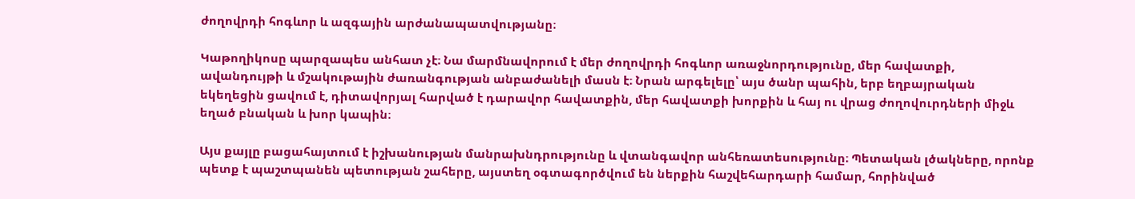ժողովրդի հոգևոր և ազգային արժանապատվությանը։

Կաթողիկոսը պարզապես անհատ չէ։ Նա մարմնավորում է մեր ժողովրդի հոգևոր առաջնորդությունը, մեր հավատքի, ավանդույթի և մշակութային ժառանգության անբաժանելի մասն է։ Նրան արգելելը՝ այս ծանր պահին, երբ եղբայրական եկեղեցին ցավում է, դիտավորյալ հարված է դարավոր հավատքին, մեր հավատքի խորքին և հայ ու վրաց ժողովուրդների միջև եղած բնական և խոր կապին։

Այս քայլը բացահայտում է իշխանության մանրախնդրությունը և վտանգավոր անհեռատեսությունը։ Պետական լծակները, որոնք պետք է պաշտպանեն պետության շահերը, այստեղ օգտագործվում են ներքին հաշվեհարդարի համար, հորինված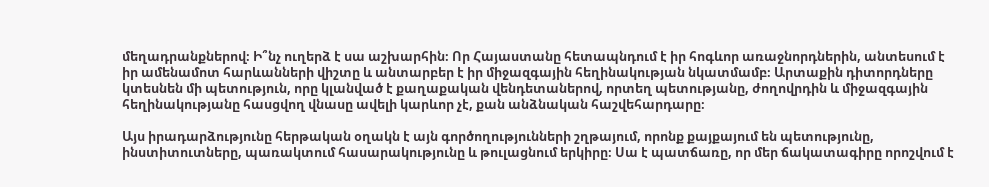մեղադրանքներով։ Ի՞նչ ուղերձ է սա աշխարհին։ Որ Հայաստանը հետապնդում է իր հոգևոր առաջնորդներին, անտեսում է իր ամենամոտ հարևանների վիշտը և անտարբեր է իր միջազգային հեղինակության նկատմամբ։ Արտաքին դիտորդները կտեսնեն մի պետություն, որը կլանված է քաղաքական վենդետաներով, որտեղ պետությանը, ժողովրդին և միջազգային հեղինակությանը հասցվող վնասը ավելի կարևոր չէ, քան անձնական հաշվեհարդարը։

Այս իրադարձությունը հերթական օղակն է այն գործողությունների շղթայում, որոնք քայքայում են պետությունը, ինստիտուտները, պառակտում հասարակությունը և թուլացնում երկիրը։ Սա է պատճառը, որ մեր ճակատագիրը որոշվում է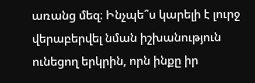առանց մեզ։ Ինչպե՞ս կարելի է լուրջ վերաբերվել նման իշխանություն ունեցող երկրին, որն ինքը իր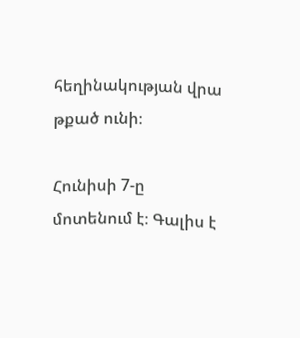հեղինակության վրա թքած ունի։

Հունիսի 7-ը մոտենում է։ Գալիս է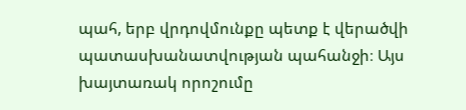պահ, երբ վրդովմունքը պետք է վերածվի պատասխանատվության պահանջի։ Այս խայտառակ որոշումը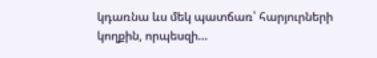կդառնա ևս մեկ պատճառ՝ հարյուրների կողքին, որպեսզի…